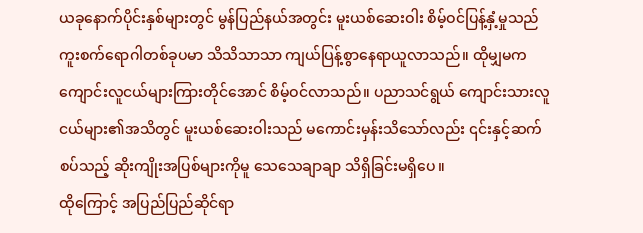ယခုနောက်ပိုင်းနှစ်များတွင် မွန်ပြည်နယ်အတွင်း မူးယစ်ဆေးဝါး စိမ့်ဝင်ပြန့်နှံ့မှုသည် ကူးစက်ရောဂါတစ်ခုပမာ သိသိသာသာ ကျယ်ပြန့်စွာနေရာယူလာသည်။ ထိုမျှမက ကျောင်းလူငယ်များကြားတိုင်အောင် စိမ့်ဝင်လာသည်။ ပညာသင်ရွယ် ကျောင်းသားလူငယ်များ၏အသိတွင် မူးယစ်ဆေးဝါးသည် မကောင်းမှန်းသိသော်လည်း ၎င်းနှင့်ဆက်စပ်သည့် ဆိုးကျိုးအပြစ်များကိုမူ သေသေချာချာ သိရှိခြင်းမရှိပေ။
ထိုကြောင့် အပြည်ပြည်ဆိုင်ရာ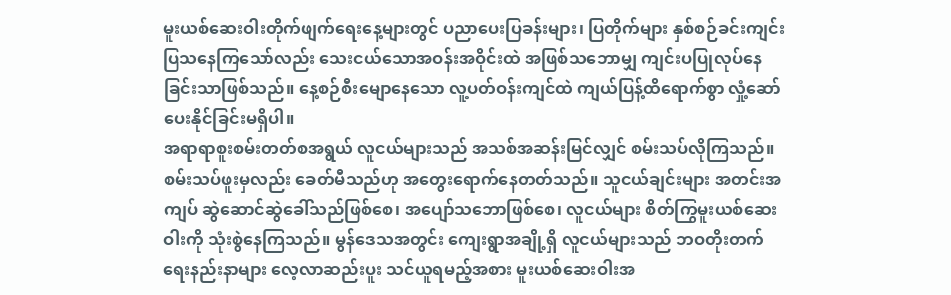မူးယစ်ဆေးဝါးတိုက်ဖျက်ရေးနေ့များတွင် ပညာပေးပြခန်းများ၊ ပြတိုက်များ နှစ်စဉ်ခင်းကျင်းပြသနေကြသော်လည်း သေးငယ်သောအဝန်းအဝိုင်းထဲ အဖြစ်သဘောမျှ ကျင်းပပြုလုပ်နေခြင်းသာဖြစ်သည်။ နေ့စဉ်စီးမျောနေသော လူ့ပတ်ဝန်းကျင်ထဲ ကျယ်ပြန့်ထိရောက်စွာ လှုံ့ဆော်ပေးနိုင်ခြင်းမရှိပါ။
အရာရာစူးစမ်းတတ်စအရွယ် လူငယ်များသည် အသစ်အဆန်းမြင်လျှင် စမ်းသပ်လိုကြသည်။ စမ်းသပ်ဖူးမှလည်း ခေတ်မီသည်ဟု အတွေးရောက်နေတတ်သည်။ သူငယ်ချင်းများ အတင်းအကျပ် ဆွဲဆောင်ဆွဲခေါ်သည်ဖြစ်စေ၊ အပျော်သဘောဖြစ်စေ၊ လူငယ်များ စိတ်ကြွမူးယစ်ဆေးဝါးကို သုံးစွဲနေကြသည်။ မွန်ဒေသအတွင်း ကျေးရွာအချို့ရှိ လူငယ်များသည် ဘဝတိုးတက်ရေးနည်းနာများ လေ့လာဆည်းပူး သင်ယူရမည့်အစား မူးယစ်ဆေးဝါးအ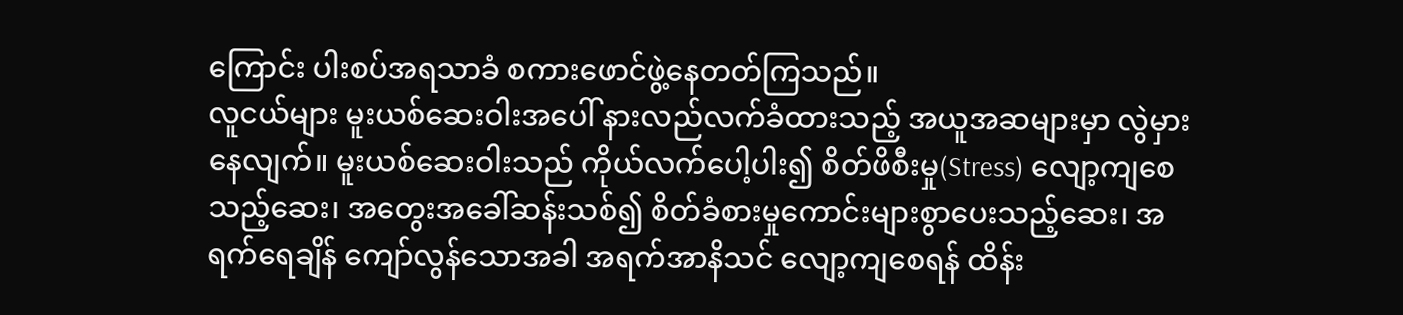ကြောင်း ပါးစပ်အရသာခံ စကားဖောင်ဖွဲ့နေတတ်ကြသည်။
လူငယ်များ မူးယစ်ဆေးဝါးအပေါ် နားလည်လက်ခံထားသည့် အယူအဆများမှာ လွဲမှားနေလျက်။ မူးယစ်ဆေးဝါးသည် ကိုယ်လက်ပေါ့ပါး၍ စိတ်ဖိစီးမှု(Stress) လျော့ကျစေသည့်ဆေး၊ အတွေးအခေါ်ဆန်းသစ်၍ စိတ်ခံစားမှုကောင်းများစွာပေးသည့်ဆေး၊ အရက်ရေချိန် ကျော်လွန်သောအခါ အရက်အာနိသင် လျော့ကျစေရန် ထိန်း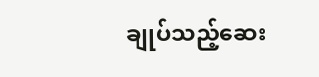ချုပ်သည့်ဆေး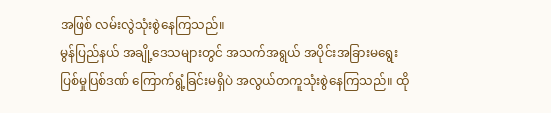အဖြစ် လမ်းလွဲသုံးစွဲနေကြသည်။
မွန်ပြည်နယ် အချို့ဒေသများတွင် အသက်အရွယ် အပိုင်းအခြားမရွေး ပြစ်မှုပြစ်ဒဏ် ကြောက်ရွံ့ခြင်းမရှိပဲ အလွယ်တကူသုံးစွဲနေကြသည်။ ထို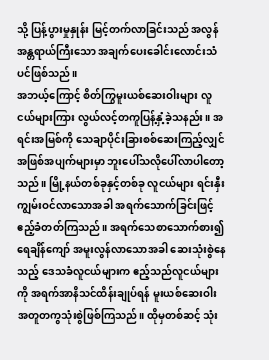သို့ ပြန့်ပွားမှုနှုန်း မြင့်တက်လာခြင်းသည် အလွန်အန္တရာယ်ကြီးသော အချက်ပေးခေါင်းလောင်းသံပင်ဖြစ်သည်။
အဘယ့်ကြောင့် စိတ်ကြွမူးယစ်ဆေးဝါးများ လူငယ်များကြား လွယ်လင့်တကူပြန့်နှံ့ခဲ့သနည်း။ အရင်းအမြစ်ကို သေချာပိုင်းခြားစစ်ဆေးကြည့်လျှင် အဖြစ်အပျက်များမှာ ဘူးပေါ်သလိုပေါ်လာပါတော့သည်။ မြို့နယ်တစ်ခုနှင့်တစ်ခု လူငယ်များ ရင်းနှီးကျွမ်းဝင်လာသောအခါ အရက်သောက်ခြင်းဖြင့် ဧည့်ခံတတ်ကြသည်။ အရက်သေစာသောက်စား၍ ရေချိန်ကျော် အမူးလွန်လာသောအခါ ဆေးသုံးစွဲနေသည့် ဒေသခံလူငယ်များက ဧည့်သည်လူငယ်များကို အရက်အာနိသင်ထိန်းချုပ်ရန် မူးယစ်ဆေးဝါး အတူတကွသုံးစွဲဖြစ်ကြသည်။ ထိုမှတစ်ဆင့် သုံး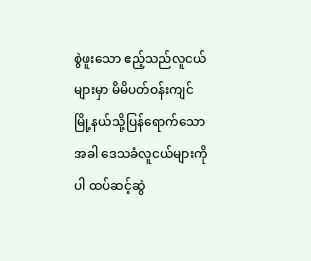စွဲဖူးသော ဧည့်သည်လူငယ်များမှာ မိမိပတ်ဝန်းကျင် မြို့နယ်သို့ပြန်ရောက်သောအခါ ဒေသခံလူငယ်များကိုပါ ထပ်ဆင့်ဆွဲ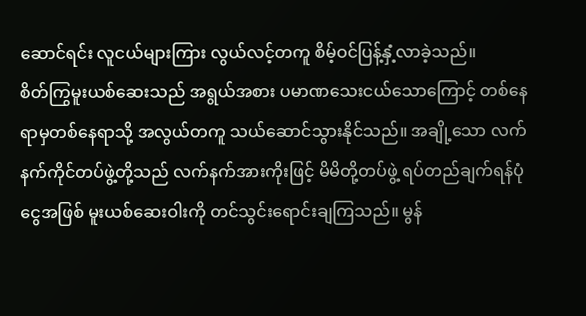ဆောင်ရင်း လူငယ်များကြား လွယ်လင့်တကူ စိမ့်ဝင်ပြန့်နှံ့လာခဲ့သည်။
စိတ်ကြွမူးယစ်ဆေးသည် အရွယ်အစား ပမာဏသေးငယ်သောကြောင့် တစ်နေရာမှတစ်နေရာသို့ အလွယ်တကူ သယ်ဆောင်သွားနိုင်သည်။ အချို့သော လက်နက်ကိုင်တပ်ဖွဲ့တို့သည် လက်နက်အားကိုးဖြင့် မိမိတို့တပ်ဖွဲ့ ရပ်တည်ချက်ရန်ပုံငွေအဖြစ် မူးယစ်ဆေးဝါးကို တင်သွင်းရောင်းချကြသည်။ မွန်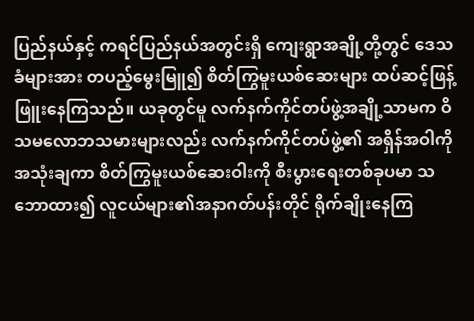ပြည်နယ်နှင့် ကရင်ပြည်နယ်အတွင်းရှိ ကျေးရွာအချို့တို့တွင် ဒေသခံများအား တပည့်မွေးမြူ၍ စိတ်ကြွမူးယစ်ဆေးများ ထပ်ဆင့်ဖြန့်ဖြူးနေကြသည်။ ယခုတွင်မူ လက်နက်ကိုင်တပ်ဖွဲ့အချို့သာမက ဝိသမလောဘသမားများလည်း လက်နက်ကိုင်တပ်ဖွဲ့၏ အရှိန်အဝါကိုအသုံးချကာ စိတ်ကြွမူးယစ်ဆေးဝါးကို စီးပွားရေးတစ်ခုပမာ သဘောထား၍ လူငယ်များ၏အနာဂတ်ပန်းတိုင် ရိုက်ချိုးနေကြ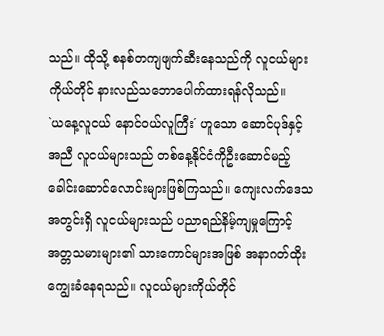သည်။ ထိုသို့ စနစ်တကျဖျက်ဆီးနေသည်ကို လူငယ်များကိုယ်တိုင် နားလည်သဘောပေါက်ထားရန်လိုသည်။
`ယနေ့လူငယ် နောင်ဝယ်လူကြီး´ ဟူသော ဆောင်ပုဒ်နှင့်အညီ လူငယ်များသည် တစ်နေ့နိုင်ငံကိုဦးဆောင်မည့် ခေါင်းဆောင်လောင်းများဖြစ်ကြသည်။ ကျေးလက်ဒေသအတွင်းရှိ လူငယ်များသည် ပညာရည်နိမ့်ကျမှုကြောင့် အတ္တသမားများ၏ သားကောင်များအဖြစ် အနာဂတ်ထိုးကျွေးခံနေရသည်။ လူငယ်များကိုယ်တိုင်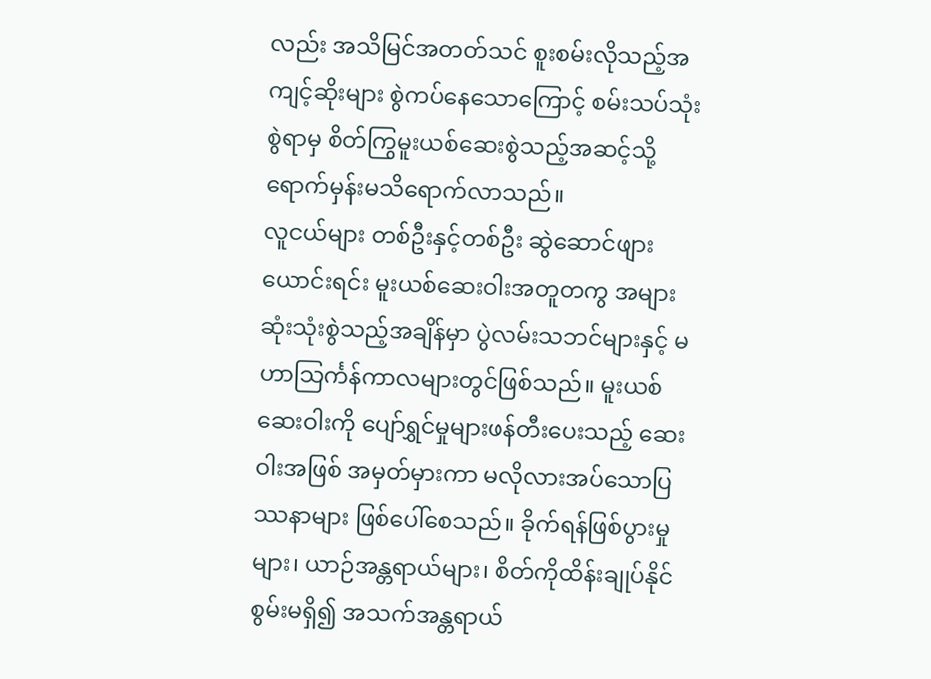လည်း အသိမြင်အတတ်သင် စူးစမ်းလိုသည့်အကျင့်ဆိုးများ စွဲကပ်နေသောကြောင့် စမ်းသပ်သုံးစွဲရာမှ စိတ်ကြွမူးယစ်ဆေးစွဲသည့်အဆင့်သို့ ရောက်မှန်းမသိရောက်လာသည်။
လူငယ်များ တစ်ဦးနှင့်တစ်ဦး ဆွဲဆောင်ဖျားယောင်းရင်း မူးယစ်ဆေးဝါးအတူတကွ အများဆုံးသုံးစွဲသည့်အချိန်မှာ ပွဲလမ်းသဘင်များနှင့် မဟာသြင်္ကန်ကာလများတွင်ဖြစ်သည်။ မူးယစ်ဆေးဝါးကို ပျော်ရွှင်မှုများဖန်တီးပေးသည့် ဆေးဝါးအဖြစ် အမှတ်မှားကာ မလိုလားအပ်သောပြဿနာများ ဖြစ်ပေါ်စေသည်။ ခိုက်ရန်ဖြစ်ပွားမှုများ၊ ယာဉ်အန္တရာယ်များ၊ စိတ်ကိုထိန်းချုပ်နိုင်စွမ်းမရှိ၍ အသက်အန္တရာယ်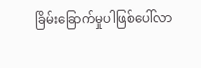ခြိမ်းခြောက်မှုပါဖြစ်ပေါ်လာ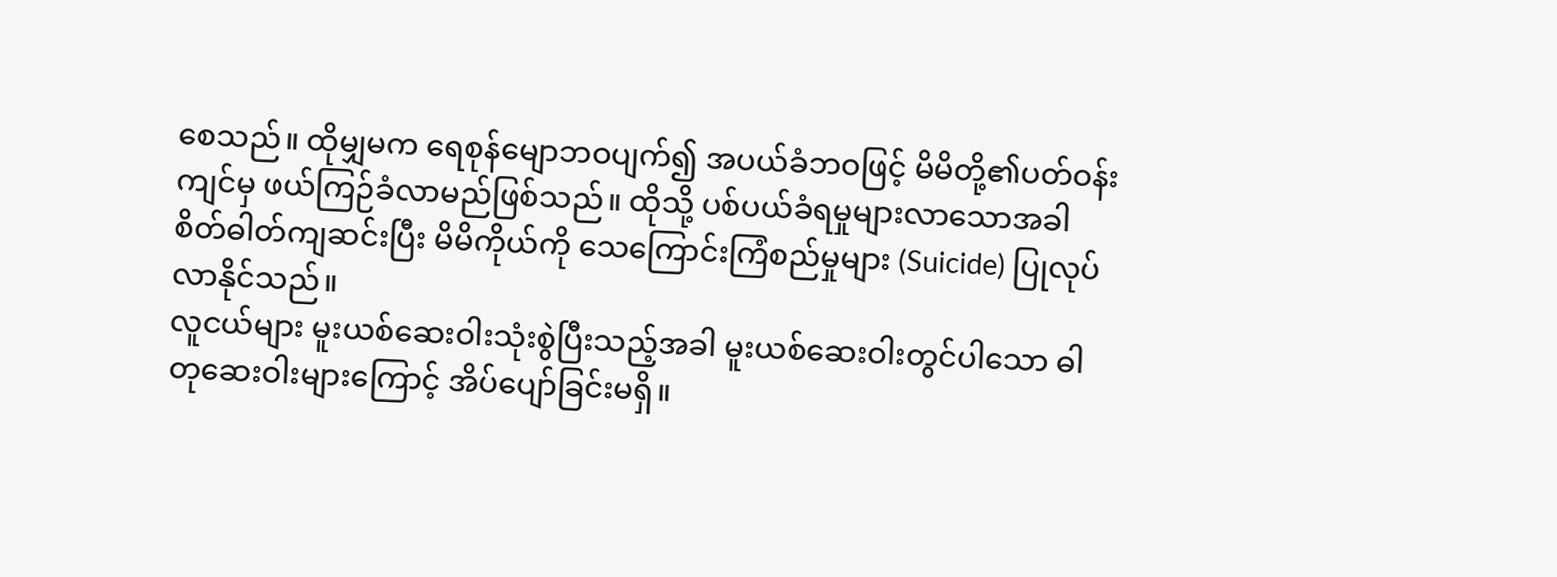စေသည်။ ထိုမျှမက ရေစုန်မျောဘဝပျက်၍ အပယ်ခံဘဝဖြင့် မိမိတို့၏ပတ်ဝန်းကျင်မှ ဖယ်ကြဉ်ခံလာမည်ဖြစ်သည်။ ထိုသို့ ပစ်ပယ်ခံရမှုများလာသောအခါ စိတ်ဓါတ်ကျဆင်းပြီး မိမိကိုယ်ကို သေကြောင်းကြံစည်မှုများ (Suicide) ပြုလုပ်လာနိုင်သည်။
လူငယ်များ မူးယစ်ဆေးဝါးသုံးစွဲပြီးသည့်အခါ မူးယစ်ဆေးဝါးတွင်ပါသော ဓါတုဆေးဝါးများကြောင့် အိပ်ပျော်ခြင်းမရှိ။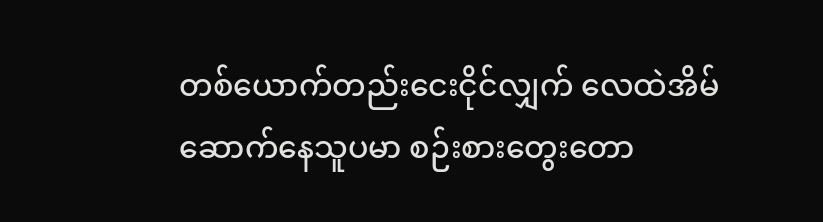တစ်ယောက်တည်းငေးငိုင်လျှက် လေထဲအိမ်ဆောက်နေသူပမာ စဉ်းစားတွေးတော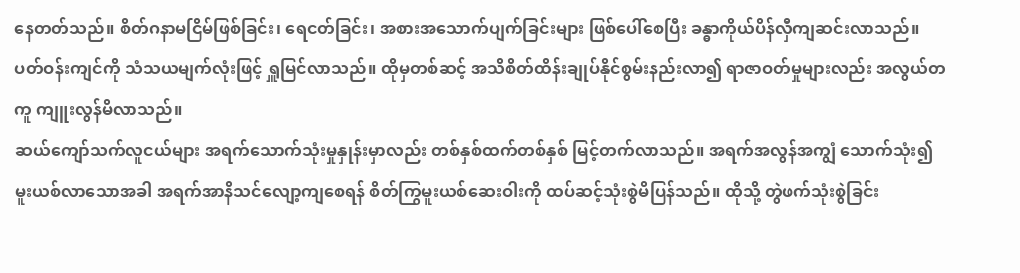နေတတ်သည်။ စိတ်ဂနာမငြိမ်ဖြစ်ခြင်း၊ ရေငတ်ခြင်း၊ အစားအသောက်ပျက်ခြင်းများ ဖြစ်ပေါ်စေပြီး ခန္ဓာကိုယ်ပိန်လှီကျဆင်းလာသည်။ ပတ်ဝန်းကျင်ကို သံသယမျက်လုံးဖြင့် ရှူမြင်လာသည်။ ထိုမှတစ်ဆင့် အသိစိတ်ထိန်းချုပ်နိုင်စွမ်းနည်းလာ၍ ရာဇာဝတ်မှုများလည်း အလွယ်တကူ ကျူးလွန်မိလာသည်။
ဆယ်ကျော်သက်လူငယ်များ အရက်သောက်သုံးမှုနှုန်းမှာလည်း တစ်နှစ်ထက်တစ်နှစ် မြင့်တက်လာသည်။ အရက်အလွန်အကျွံ သောက်သုံး၍ မူးယစ်လာသောအခါ အရက်အာနိသင်လျော့ကျစေရန် စိတ်ကြွမူးယစ်ဆေးဝါးကို ထပ်ဆင့်သုံးစွဲမိပြန်သည်။ ထိုသို့ တွဲဖက်သုံးစွဲခြင်း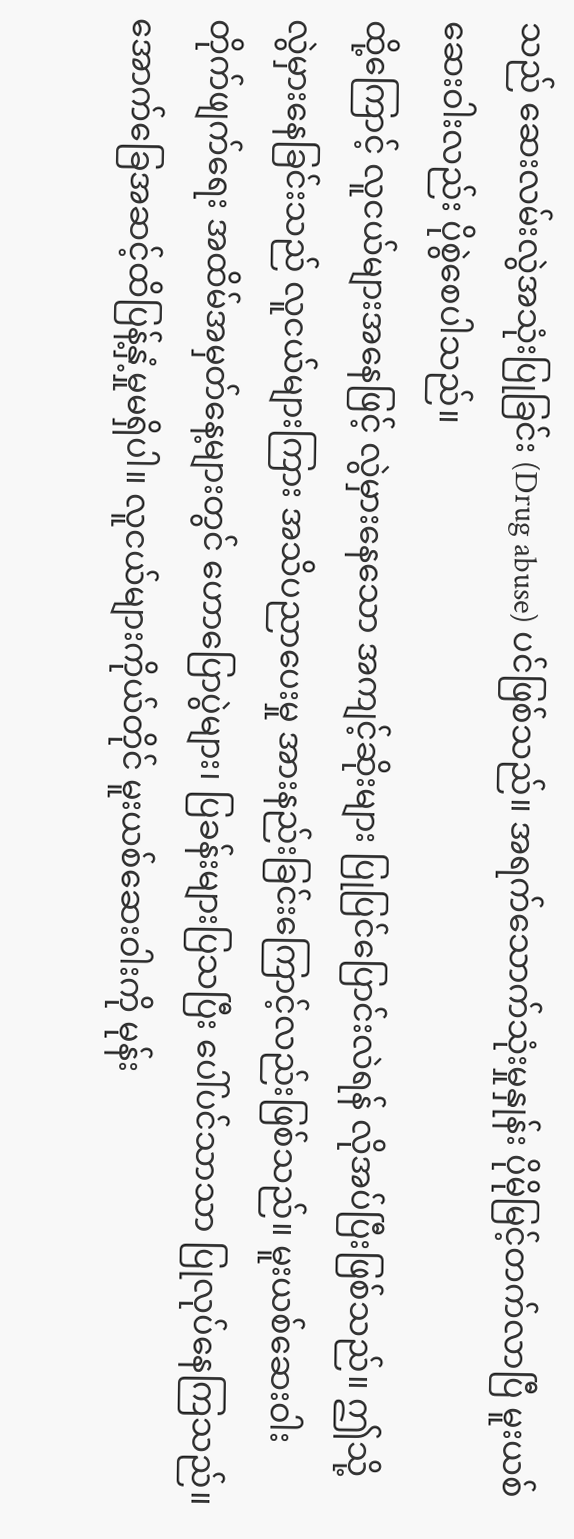သည် ဆေးလမ်းလွဲအသုံးပြုခြင်း (Drug abuse) ပင်ဖြစ်သည်။ အရက်သောက်သုံးမှုနှုန်း ပိုမိုမြင့်တက်လာပြီ မူးယစ်ဆေးဝါးလည်း ပိုစွဲစေပါသည်။
ထို့ကြောင့် လူငယ်များအနေဖြင့် လွဲမှားနေသော အကျင့်ဆိုးများ ပြုပြင်ပြောင်းလဲရန် လိုအပ်ပြီးဖြစ်သည်။ ဤသို့လွဲမှားနေခြင်းသည် လူငယ်များကြား အသိပညာပေးမှု အားနည်းခြင်းကြောင့်လည်းဖြစ်သည်။ မူးယစ်ဆေးဝါးတိုက်ဖျက်ရေး အထိမ်အမှတ်နေ့များတွင် ဟောပြောပွဲများ၊ ပြခန်းများပြသပြီး ပေါ်ပင်သာသာ ပြုလုပ်နေကြသည်။ အောက်ခြေအဆင့်ထိပြန့်နှံ့မှုမရှိပါ။ လူငယ်များကိုယ်တိုင် မူးယစ်ဆေးဝါးကို မုန်း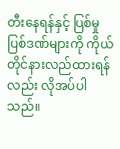တီးနေရန်နှင့် ပြစ်မှုပြစ်ဒဏ်များကို ကိုယ်တိုင်နားလည်ထားရန်လည်း လိုအပ်ပါသည်။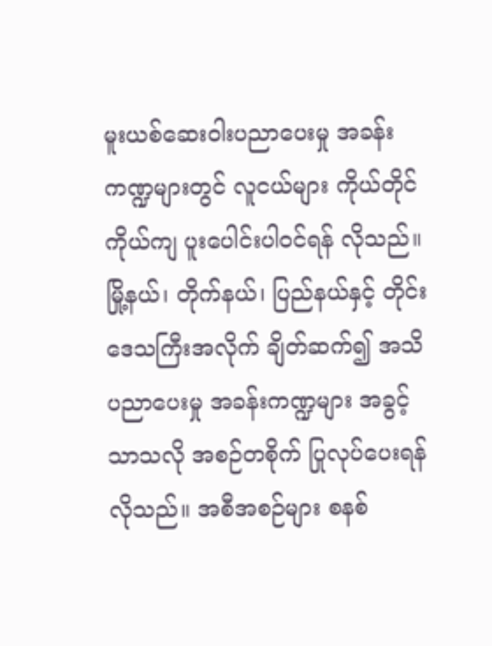မူးယစ်ဆေးဝါးပညာပေးမှု အခန်းကဏ္ဍများတွင် လူငယ်များ ကိုယ်တိုင်ကိုယ်ကျ ပူးပေါင်းပါဝင်ရန် လိုသည်။ မြို့နယ်၊ တိုက်နယ်၊ ပြည်နယ်နှင့် တိုင်းဒေသကြီးအလိုက် ချိတ်ဆက်၍ အသိပညာပေးမှု အခန်းကဏ္ဍများ အခွင့်သာသလို အစဉ်တစိုက် ပြုလုပ်ပေးရန်လိုသည်။ အစီအစဉ်များ စနစ်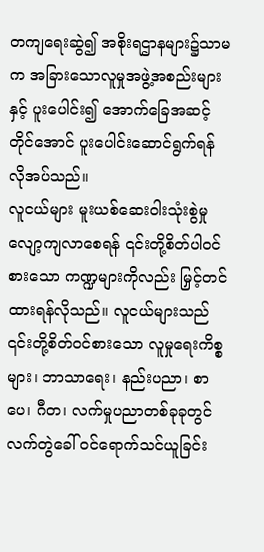တကျရေးဆွဲ၍ အစိုးရဌာနများ၌သာမက အခြားသောလူမှုအဖွဲ့အစည်းများနှင့် ပူးပေါင်း၍ အောက်ခြေအဆင့်တိုင်အောင် ပူးပေါင်းဆောင်ရွက်ရန်လိုအပ်သည်။
လူငယ်များ မူးယစ်ဆေးဝါးသုံးစွဲမှု လျော့ကျလာစေရန် ၎င်းတို့စိတ်ပါဝင်စားသော ကဏ္ဍများကိုလည်း မြှင့်တင်ထားရန်လိုသည်။ လူငယ်များသည် ၎င်းတို့စိတ်ဝင်စားသော လူမှုရေးကိစ္စများ၊ ဘာသာရေး၊ နည်းပညာ၊ စာပေ၊ ဂီတ၊ လက်မှုပညာတစ်ခုခုတွင် လက်တွဲခေါ် ဝင်ရောက်သင်ယူခြင်း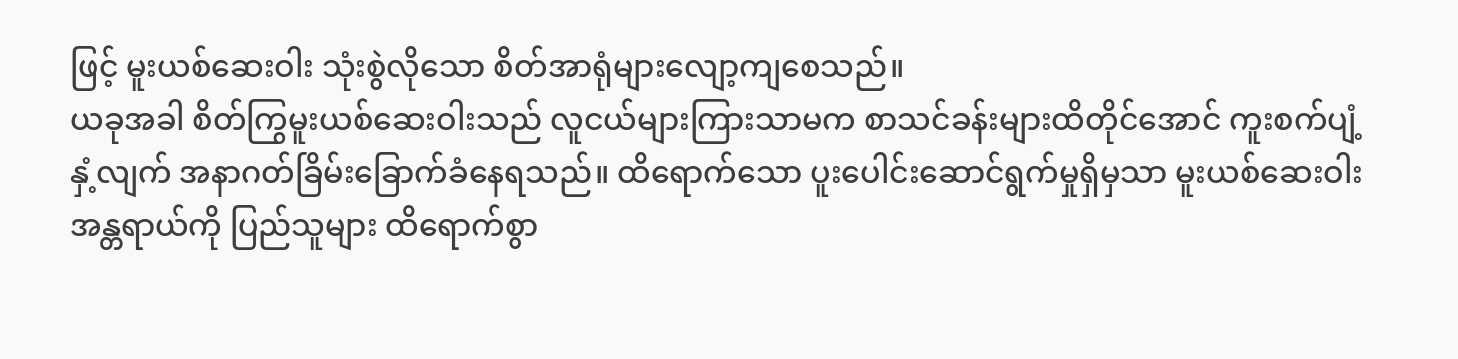ဖြင့် မူးယစ်ဆေးဝါး သုံးစွဲလိုသော စိတ်အာရုံများလျော့ကျစေသည်။
ယခုအခါ စိတ်ကြွမူးယစ်ဆေးဝါးသည် လူငယ်များကြားသာမက စာသင်ခန်းများထိတိုင်အောင် ကူးစက်ပျံ့နှံ့လျက် အနာဂတ်ခြိမ်းခြောက်ခံနေရသည်။ ထိရောက်သော ပူးပေါင်းဆောင်ရွက်မှုရှိမှသာ မူးယစ်ဆေးဝါးအန္တရာယ်ကို ပြည်သူများ ထိရောက်စွာ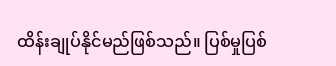ထိန်းချုပ်နိုင်မည်ဖြစ်သည်။ ပြစ်မှုပြစ်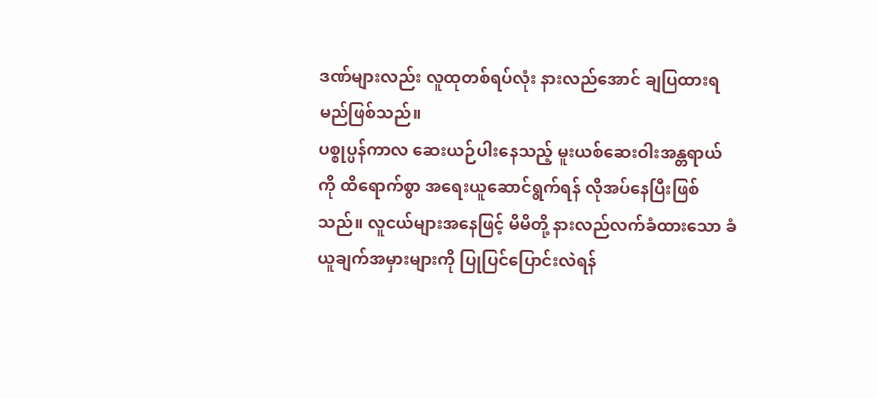ဒဏ်များလည်း လူထုတစ်ရပ်လုံး နားလည်အောင် ချပြထားရမည်ဖြစ်သည်။
ပစ္စုပ္ပန်ကာလ ဆေးယဉ်ပါးနေသည့် မူးယစ်ဆေးဝါးအန္တရာယ်ကို ထိရောက်စွာ အရေးယူဆောင်ရွက်ရန် လိုအပ်နေပြီးဖြစ်သည်။ လူငယ်များအနေဖြင့် မိမိတို့ နားလည်လက်ခံထားသော ခံယူချက်အမှားများကို ပြုပြင်ပြောင်းလဲရန်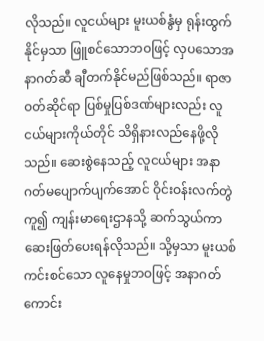လိုသည်။ လူငယ်များ မူးယစ်နွံမှ ရုန်းထွက်နိုင်မှသာ ဖြူစင်သောဘဝဖြင့် လှပသောအနာဂတ်ဆီ ချီတက်နိုင်မည်ဖြစ်သည်။ ရာဇာဝတ်ဆိုင်ရာ ပြစ်မှုပြစ်ဒဏ်များလည်း လူငယ်များကိုယ်တိုင် သိရှိနားလည်နေဖို့လိုသည်။ ဆေးစွဲနေသည့် လူငယ်များ အနာဂတ်မပျောက်ပျက်အောင် ဝိုင်းဝန်းလက်တွဲကူ၍ ကျန်းမာရေးဌာနသို့ ဆက်သွယ်ကာ ဆေးဖြတ်ပေးရန်လိုသည်။ သို့မှသာ မူးယစ်ကင်းစင်သော လူနေမှုဘဝဖြင့် အနာဂတ်ကောင်း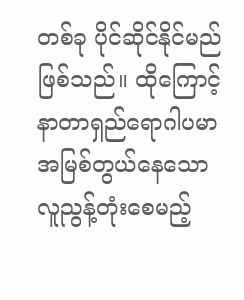တစ်ခု ပိုင်ဆိုင်နိုင်မည်ဖြစ်သည်။ ထိုကြောင့် နာတာရှည်ရောဂါပမာ အမြစ်တွယ်နေသော လူညွန့်တုံးစေမည့်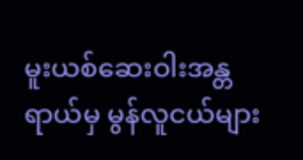မူးယစ်ဆေးဝါးအန္တရာယ်မှ မွန်လူငယ်များ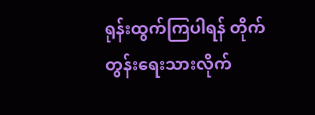ရုန်းထွက်ကြပါရန် တိုက်တွန်းရေးသားလိုက်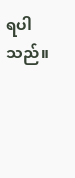ရပါသည်။